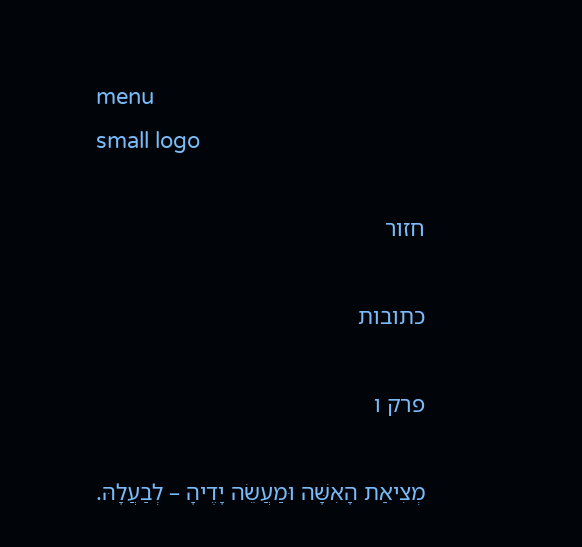menu
small logo

חזור

כתובות

פרק ו

מְצִיאַת הָאִשָּׁה וּמַעֲשֵׂה יָדֶיהָ – לְבַעֲלָהּ.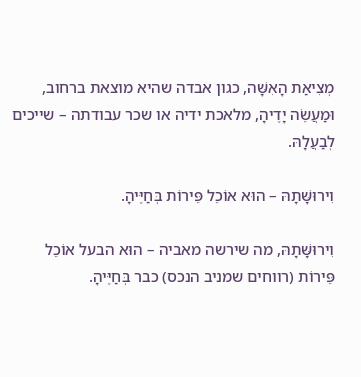מְצִיאַת הָאִשָּׁה, כגון אבדה שהיא מוצאת ברחוב, וּמַעֲשֵׂה יָדֶיהָ, מלאכת ידיה או שכר עבודתה – שייכים לְבַעֲלָהּ.

וִירוּשָּׁתָהּ – הוּא אוֹכֵל פֵּירוֹת בְּחַיֶּיהָ.

וִירוּשָּׁתָהּ, מה שירשה מאביה – הוּא הבעל אוֹכֵל פֵּירוֹת (רווחים שמניב הנכס) כבר בְּחַיֶּיהָ.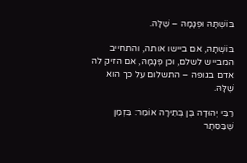בּוֹשְׁתָּהּ וּפְגָמָהּ – שֶׁלָּהּ.

בּוֹשְׁתָהּ, אם ביישו אותה, והתחייב המבייש לשלם, וכן פְּגָמָהּ, אם הזיק לה אדם בגופה – התשלום על כך הוא שֶׁלָּהּ.

רַבִּי יְהוּדָה בֶּן בְּתֵירָה אוֹמֵר: בִּזְמַן שֶׁבַּסֵּתֶר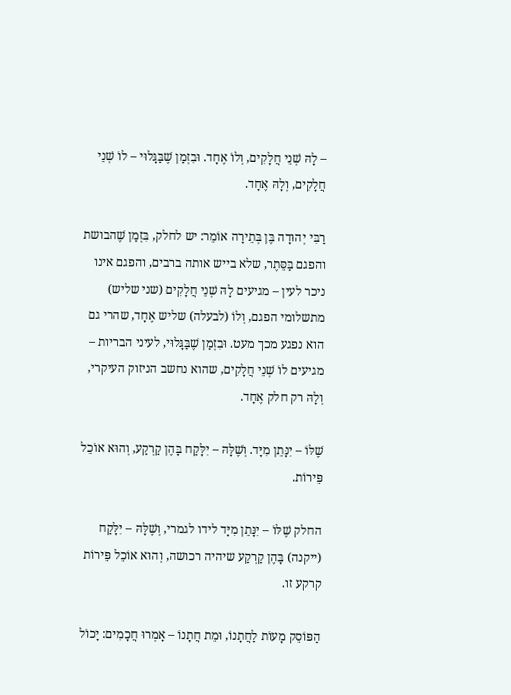– לָהּ שְׁנֵי חֲלָקִים, וְלוֹ אֶחָד. וּבִזְמַן שֶׁבַּגָּלוּי – לוֹ שְׁנֵי חֲלָקִים, וְלָהּ אֶחָד.

רַבִּי יְהוּדָה בֶּן בְּתֵירָה אוֹמֵר: יש לחלק, בִּזְמַן שֶׁהבושת והפגם בַּסֵּתֶר, שלא בייש אותה ברבים, והפגם אינו ניכר לעין – מגיעים לָהּ שְׁנֵי חֲלָקִים (שני שליש) מתשלומי הפגם, וְלוֹ (לבעלה) שליש אֶחָד, שהרי גם הוא נפגע מכך מעט. וּבִזְמַן שֶׁבַּגָּלוּי, לעיני הבריות – מגיעים לוֹ שְׁנֵי חֲלָקִים, שהוא נחשב הניזוק העיקרי, וְלָהּ רק חלק אֶחָד.

שֶׁלּוֹ – יִנָּתֵן מִיָּד. וְשֶׁלָּהּ – יִלָּקַח בָּהֶן קַרְקַע, וְהוּא אוֹכֵל פֵּירוֹת.

החלק שֶׁלּוֹ – יִנָּתֵן מִיָּד לידו לגמרי, וְשֶׁלָּהּ – יִלָּקַח (ייקנה) בָּהֶן קַרְקַע שיהיה רכושה, וְהוּא אוֹכֵל פֵּירוֹת קרקע זו.

הַפּוֹסֵק מָעוֹת לַחֲתָנוֹ, וּמֵת חֲתָנוֹ – אָמְרוּ חֲכָמִים: יָכוֹל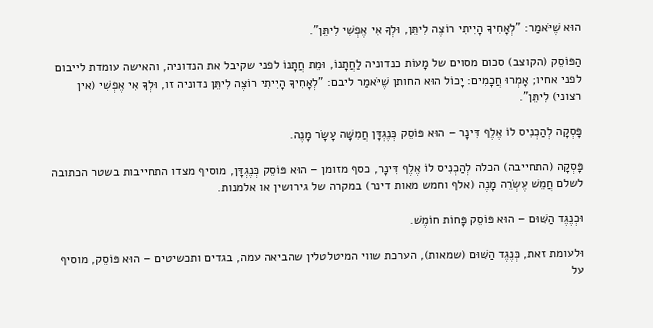הוּא שֶׁיֹּאמַר: "לְאָחִיךָ הָיִיתִי רוֹצֶה לִיתֵּן, וּלְךָ אִי אֶפְשִׁי לִיתֵּן".

הַפּוֹסֵק (הקוצב) סכום מסוים של מָעוֹת כנדוניה לַחֲתָנוֹ, וּמֵת חֲתָנוֹ לפני שקיבל את הנדוניה, והאישה עומדת לייבום לפני אחיו; אָמְרוּ חֲכָמִים: יָכוֹל הוּא החותן שֶׁיֹּאמַר ליבם: "לְאָחִיךָ הָיִיתִי רוֹצֶה לִיתֵּן נדוניה זו, וּלְךָ אִי אֶפְשִׁי (אין רצוני) לִיתֵּן".

פָּסְקָה לְהַכְנִיס לוֹ אֶלֶף דִּינָר – הוּא פּוֹסֵק כְּנֶגְדָּן חֲמִשָּׁה עָשָׂר מָנֶה.

פָּסְקָה (התחייבה) הכלה לְהַכְנִיס לוֹ אֶלֶף דִּינָר, כסף מזומן – הוּא פּוֹסֵק כְּנֶגְדָּן, מוסיף מצדו התחייבות בשטר הכתובה לשלם חֲמֵשׁ עֶשְׂרֵה מָנֶה (אלף וחמש מאות דינר) במקרה של גירושין או אלמנות.

וּכְנֶגֶד הַשּׁוּם – הוּא פּוֹסֵק פָּחוֹת חוֹמֶשׁ.

וּלעומת זאת, כְּנֶגֶד הַשּׁוּם (שמאות), הערכת שווי המיטלטלין שהביאה עמה, בגדים ותכשיטים – הוּא פּוֹסֵק, מוסיף על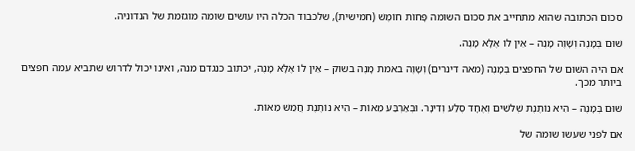סכום הכתובה שהוא מתחייב את סכום השומה פָּחוֹת חוֹמֶשׁ (חמישית), שלכבוד הכלה היו עושים שומה מוגזמת של הנדוניה.

שׁוּם בְּמָנֶה וְשָׁוֶה מָנֶה – אֵין לוֹ אֶלָּא מָנֶה.

אם היה השׁוּם של החפצים בְּמָנֶה (מאה דינרים) וְשָׁוֶה באמת מָנֶה בשוק – אֵין לוֹ אֶלָּא מָנֶה, יכתוב כנגדם מנה, ואינו יכול לדרוש שתביא עמה חפצים ביותר מכך.

שׁוּם בְּמָנֶה – הִיא נוֹתֶנֶת שְׁלשִׁים וְאֶחָד סֶלַע וְדִינָר. וּבְאַרְבַּע מֵאוֹת – הִיא נוֹתֶנֶת חֲמֵשׁ מֵאוֹת.

אם לפני שעשו שומה של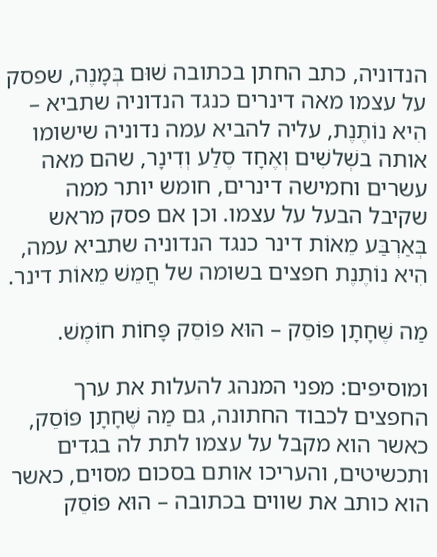הנדוניה, כתב החתן בכתובה שׁוּם בְּמָנֶה, שפסק על עצמו מאה דינרים כנגד הנדוניה שתביא – הִיא נוֹתֶנֶת, עליה להביא עמה נדוניה שישומו אותה בשְׁלשִׁים וְאֶחָד סֶלַע וְדִינָר, שהם מאה עשרים וחמישה דינרים, חומש יותר ממה שקיבל הבעל על עצמו. וכן אם פסק מראש בְּאַרְבַּע מֵאוֹת דינר כנגד הנדוניה שתביא עמה, הִיא נוֹתֶנֶת חפצים בשומה של חֲמֵשׁ מֵאוֹת דינר.

מַה שֶּׁחָתָן פּוֹסֵק – הוּא פּוֹסֵק פָּחוֹת חוֹמֶשׁ.

ומוסיפים: מפני המנהג להעלות את ערך החפצים לכבוד החתונה, גם מַה שֶּׁחָתָן פּוֹסֵק, כאשר הוא מקבל על עצמו לתת לה בגדים ותכשיטים, והעריכו אותם בסכום מסוים, כאשר הוא כותב את שווים בכתובה – הוּא פּוֹסֵק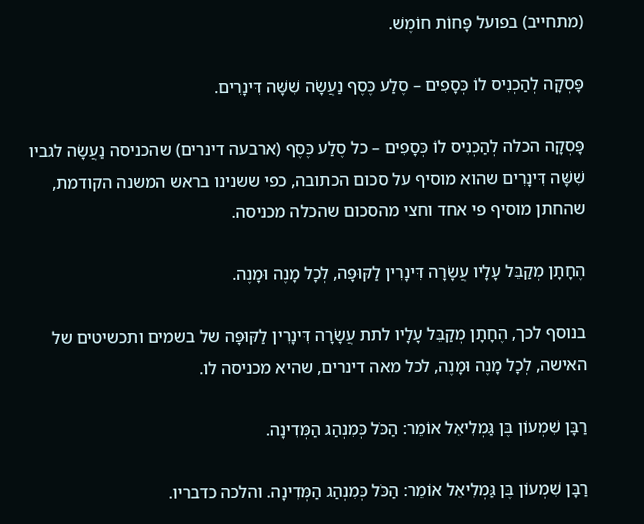(מתחייב) בפועל פָּחוֹת חוֹמֶשׁ.

פָּסְקָה לְהַכְנִיס לוֹ כְּסָפִים – סֶלַע כֶּסֶף נַעֲשָׂה שִׁשָּׁה דִּינָרִים.

פָּסְקָה הכלה לְהַכְנִיס לוֹ כְּסָפִים – כל סֶלַע כֶּסֶף (ארבעה דינרים) שהכניסה נַעֲשָׂה לגביו שִׁשָּׁה דִּינָרִים שהוא מוסיף על סכום הכתובה, כפי ששנינו בראש המשנה הקודמת, שהחתן מוסיף פי אחד וחצי מהסכום שהכלה מכניסה.

הֶחָתָן מְקַבֵּל עָלָיו עֲשָׂרָה דִּינָרִין לַקּוּפָּה, לְכָל מָנֶה וּמָנֶה.

בנוסף לכך, הֶחָתָן מְקַבֵּל עָלָיו לתת עֲשָׂרָה דִּינָרִין לַקּוּפָּה של בשמים ותכשיטים של האישה, לְכָל מָנֶה וּמָנֶה, לכל מאה דינרים, שהיא מכניסה לו.

רַבָּן שִׁמְעוֹן בֶּן גַּמְלִיאֵל אוֹמֵר: הַכֹּל כְּמִנְהַג הַמְּדִינָה.

רַבָּן שִׁמְעוֹן בֶּן גַּמְלִיאֵל אוֹמֵר: הַכֹּל כְּמִנְהַג הַמְּדִינָה. והלכה כדבריו.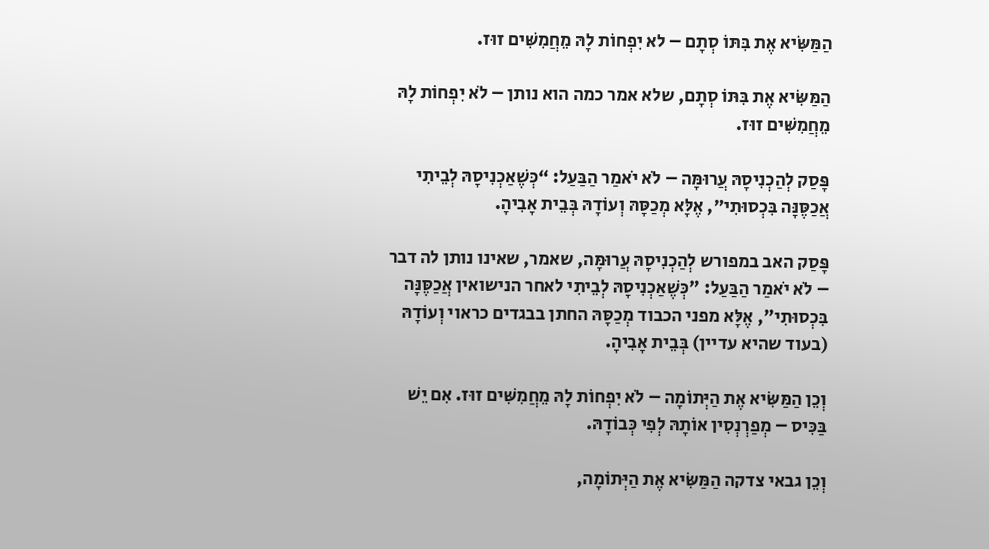הַמַּשִּׂיא אֶת בִּתּוֹ סְתָם – לא יִפְחוֹת לָהּ מֵחֲמִשִּׁים זוּז.

הַמַּשִּׂיא אֶת בִּתּוֹ סְתָם, שלא אמר כמה הוא נותן – לֹא יִפְחוֹת לָהּ מֵחֲמִשִּׁים זוּז.

פָּסַק לְהַכְנִיסָהּ עֲרוּמָּה – לֹא יֹאמַר הַבַּעַל: “כְּשֶׁאַכְנִיסָהּ לְבֵיתִי אֲכַסֶּנָּה בִּכְסוּתִי״, אֶלָּא מְכַסָּהּ וְעוֹדָהּ בְּבֵית אָבִיהָ.

פָּסַק האב במפורש לְהַכְנִיסָהּ עֲרוּמָּה, שאמר, שאינו נותן לה דבר – לֹא יֹאמַר הַבַּעַל: "כְּשֶׁאַכְנִיסָהּ לְבֵיתִי לאחר הנישואין אֲכַסֶּנָּה בִּכְסוּתִי", אֶלָּא מפני הכבוד מְכַסָּהּ החתן בבגדים כראוי וְעוֹדָהּ (בעוד שהיא עדיין) בְּבֵית אָבִיהָ.

וְכֵן הַמַּשִּׂיא אֶת הַיְּתוֹמָה – לֹא יִפְחוֹת לָהּ מֵחֲמִשִּׁים זוּז. אִם יֵשׁ בַּכִּיס – מְפַרְנְסִין אוֹתָהּ לְפִי כְּבוֹדָהּ.

וְכֵן גבאי צדקה הַמַּשִּׂיא אֶת הַיְּתוֹמָה,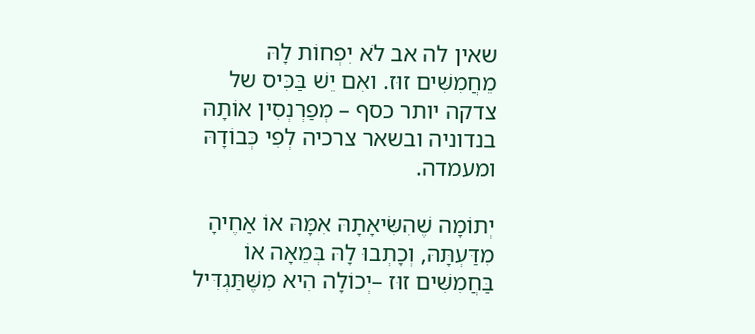שאין לה אב לֹא יִפְחוֹת לָהּ מֵחֲמִשִּׁים זוּז. ואִם יֵשׁ בַּכִּיס של צדקה יותר כסף – מְפַרְנְסִין אוֹתָהּ בנדוניה ובשאר צרכיה לְפִי כְּבוֹדָהּ ומעמדה.

יְתוֹמָה שֶׁהִשִּׂיאָתָהּ אִמָּהּ אוֹ אַחֶיהָ מִדַּעְתָּהּ, וְכָתְבוּ לָהּ בְּמֵאָה אוֹ בַּחֲמִשִּׁים זוּז –יְכוֹלָה הִיא מִשֶּׁתַּגְדִּיל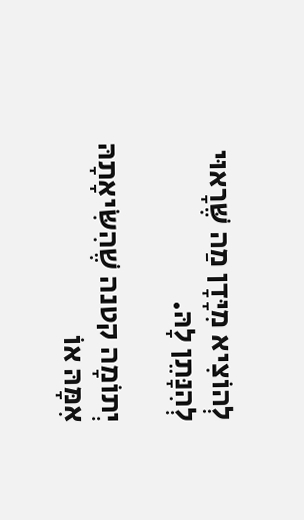לְהוֹצִיא מִיָּדָן מַה שֶּׁרָאוּי לְהִנָּתֵן לָהּ.

יְתוֹמָה קטנה שֶׁהִשִּׂיאָתָהּ אִמָּהּ אוֹ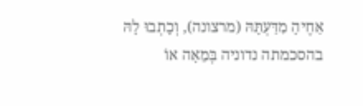אַחֶיהָ מִדַּעְתָּהּ (מרצונה), וְכָתְבוּ לָהּ בהסכמתה נדוניה בְּמֵאָה אוֹ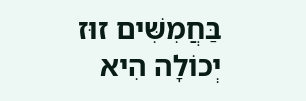בַּחֲמִשִּׁים זוּז יְכוֹלָה הִיא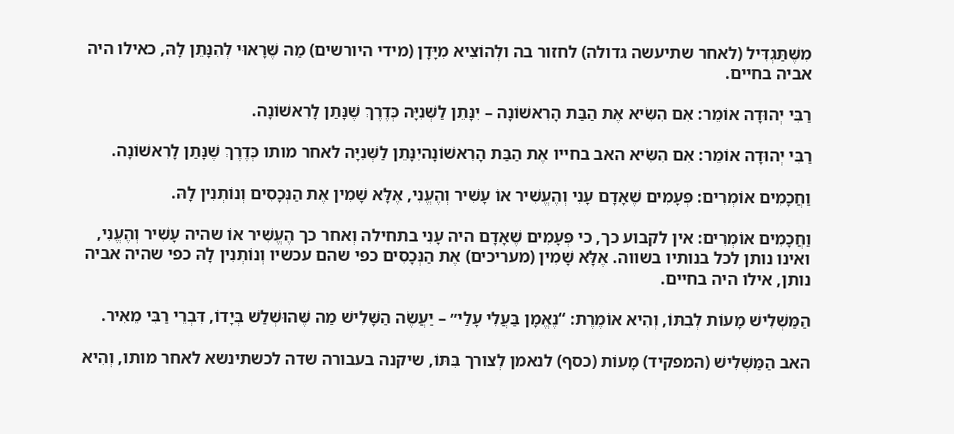מִשֶּׁתַּגְדִּיל (לאחר שתיעשה גדולה) לחזור בה ולְהוֹצִיא מִיָּדָן (מידי היורשים) מַה שֶּׁרָאוּי לְהִנָּתֵן לָהּ, כאילו היה אביה בחיים.

רַבִּי יְהוּדָה אוֹמֵר: אִם הִשִּׂיא אֶת הַבַּת הָרִאשׁוֹנָה – יִנָּתֵן לַשְּׁנִיָּה כְּדֶרֶךְ שֶׁנָּתַן לָרִאשׁוֹנָה.

רַבִּי יְהוּדָה אוֹמֵר: אִם הִשִּׂיא האב בחייו אֶת הַבַּת הָרִאשׁוֹנָהיִנָּתֵן לַשְּׁנִיָּה לאחר מותו כְּדֶרֶךְ שֶׁנָּתַן לָרִאשׁוֹנָה.

וַחֲכָמִים אוֹמְרִים: פְּעָמִים שֶׁאָדָם עָנִי וְהֶעֱשִׁיר אוֹ עָשִׁיר וְהֶעֱנִי, אֶלָּא שָׁמִין אֶת הַנְּכָסִים וְנוֹתְנִין לָהּ.

וַחֲכָמִים אוֹמְרִים: אין לקבוע כך, כי פְּעָמִים שֶׁאָדָם היה עָנִי בתחילה וְאחר כך הֶעֱשִׁיר אוֹ שהיה עָשִׁיר וְהֶעֱנִי, ואינו נותן לכל בנותיו בשווה. אֶלָּא שָׁמִין (מעריכים) אֶת הַנְּכָסִים כפי שהם עכשיו וְנוֹתְנִין לָהּ כפי שהיה אביה נותן, אילו היה בחיים.

הַמַּשְׁלִישׁ מָעוֹת לְבִתּוֹ, וְהִיא אוֹמֶרֶת: “נֶאֱמָן בַּעֲלִי עָלַי״ – יַעֲשֶׂה הַשָּׁלִישׁ מַה שֶּׁהוּשְׁלַשׁ בְּיָדוֹ, דִּבְרֵי רַבִּי מֵאִיר.

האב הַמַּשְׁלִישׁ (המפקיד) מָעוֹת (כסף) לנאמן לְצורך בִּתּוֹ, שיקנה בעבורה שדה לכשתינשא לאחר מותו, וְהִיא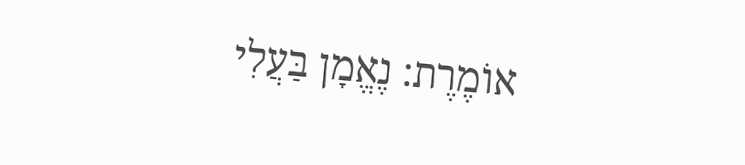אוֹמֶרֶת: נֶאֱמָן בַּעֲלִי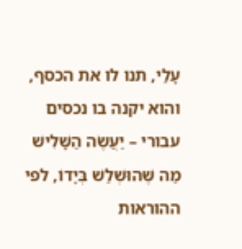עָלַי, תנו לו את הכסף, והוא יקנה בו נכסים עבורי – יַעֲשֶׂה הַשָּׁלִישׁ מַה שֶּׁהוּשְׁלַשׁ בְּיָדוֹ, לפי ההוראות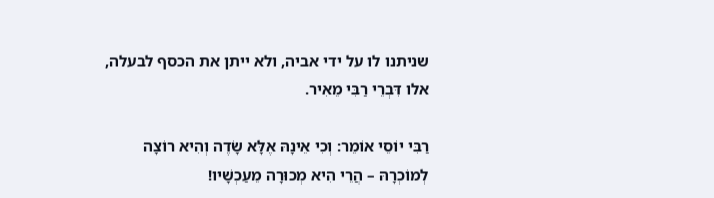שניתנו לו על ידי אביה, ולא ייתן את הכסף לבעלה, אלו דִּבְרֵי רַבִּי מֵאִיר.

רַבִּי יוֹסֵי אוֹמֵר: וְכִי אֵינָהּ אֶלָּא שָׂדֶה וְהִיא רוֹצָה לְמוֹכְרָהּ – הֲרֵי הִיא מְכוּרָה מֵעַכְשָׁיו!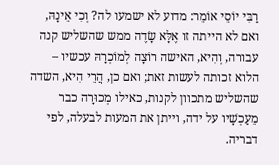רַבִּי יוֹסֵי אוֹמֵר: מדוע לא ישמעו לה? וְכִי אֵינָהּ, ואם לא הייתה זו אֶלָּא שָׂדֶה ממש שהשליש קנה עבורה, וְהִיא, האישה רוֹצָה לְמוֹכְרָהּ עכשיו – הלוא זכותה לעשות זאת; ואם כן, הֲרֵי הִיא, השדה שהשליש מתכוון לקנות, כאילו מְכוּרָה כבר מֵעַכְשָׁיו על ידה, וייתן את המעות לבעלה, לפי דבריה.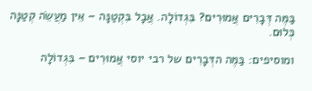בַּמֶּה דְּבָרִים אֲמוּרִים? בִּגְדוֹלָה. אֲבָל בִּקְטַנָּה – אֵין מַעֲשֵׂה קְטַנָּה כְּלוּם.

ומוסיפים: בַּמֶּה הדְּבָרִים של רבי יוסי אֲמוּרִים – בִּגְדוֹלָה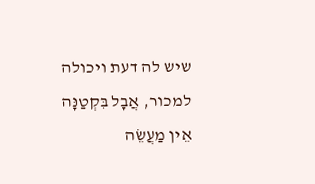שיש לה דעת ויכולה למכור, אֲבָל בִּקְטַנָּה אֵין מַעֲשֵׂה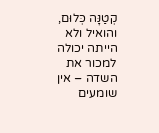קְטַנָּה כְּלוּם, והואיל ולא הייתה יכולה למכור את השדה – אין שומעים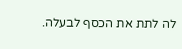לה לתת את הכסף לבעלה.